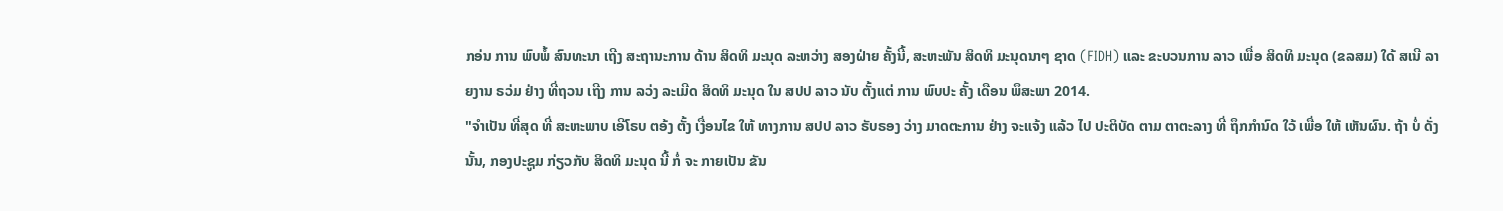ກອ່ນ ການ ພົບພໍ້ ສົນທະນາ ເຖີງ ສະຖານະການ ດ້ານ ສິດທິ ມະນຸດ ລະຫວ່າງ ສອງຝ່າຍ ຄັ້ງນີ້, ສະຫະພັນ ສິດທິ ມະນຸດນາໆ ຊາດ (FIDH) ແລະ ຂະບວນການ ລາວ ເພື່ອ ສິດທິ ມະນຸດ (ຂລສມ) ໃດ້ ສເນີ ລາຍງານ ຣວ່ມ ຢ່າງ ທີ່ຖວນ ເຖີງ ການ ລວ່ງ ລະເມີດ ສິດທິ ມະນຸດ ໃນ ສປປ ລາວ ນັບ ຕັ້ງແຕ່ ການ ພົບປະ ຄັ້ງ ເດືອນ ພຶສະພາ 2014.
"ຈໍາເປັນ ທີ່ສຸດ ທີ່ ສະຫະພາບ ເອີໂຣບ ຕອ້ງ ຕັ້ງ ເງື່ອນໄຂ ໃຫ້ ທາງການ ສປປ ລາວ ຣັບຣອງ ວ່າງ ມາດຕະການ ຢ່າງ ຈະແຈ້ງ ແລ້ວ ໄປ ປະຕິບັດ ຕາມ ຕາຕະລາງ ທີ່ ຖຶກກໍານົດ ໃວ້ ເພື່ອ ໃຫ້ ເຫັນຜົນ. ຖ້າ ບໍ່ ດັ່ງນັ້ນ, ກອງປະຊູມ ກ່ຽວກັບ ສິດທິ ມະນຸດ ນີ້ ກໍ່ ຈະ ກາຍເປັນ ຂັນ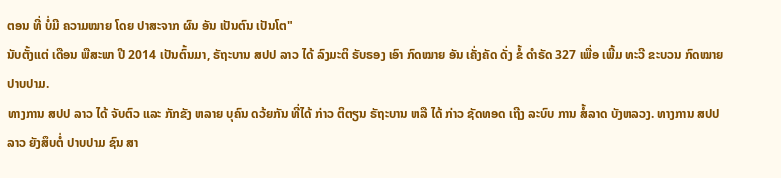ຕອນ ທີ່ ບໍ່ມີ ຄວາມໝາຍ ໂດຍ ປາສະຈາກ ຜົນ ອັນ ເປັນຕົນ ເປັນໂຕ"
ນັບຕັ້ງແຕ່ ເດືອນ ພືສະພາ ປີ 2014 ເປັນຕົ້ນມາ, ຣັຖະບານ ສປປ ລາວ ໄດ້ ລົງມະຕິ ຣັບຣອງ ເອົາ ກົດໝາຍ ອັນ ເຄັ່ງຄັດ ດັ່ງ ຂໍ້ ດໍາຣັດ 327 ເພື່ອ ເພີ້ມ ທະວີ ຂະບວນ ກົດໝາຍ ປາບປາມ.
ທາງການ ສປປ ລາວ ໄດ້ ຈັບຕົວ ແລະ ກັກຂັງ ຫລາຍ ບຸຄົນ ດວ້ຍກັນ ທີ່ໄດ້ ກ່າວ ຕິຕຽນ ຣັຖະບານ ຫລື ໄດ້ ກ່າວ ຊັດທອດ ເຖີງ ລະບົບ ການ ສໍ້ລາດ ບັງຫລວງ. ທາງການ ສປປ ລາວ ຍັງສຶບຕໍ່ ປາບປາມ ຊົນ ສາ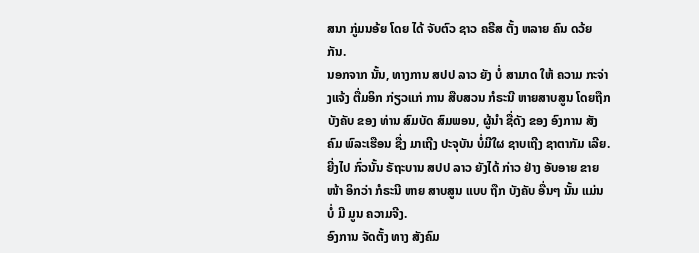ສນາ ກູ່ມນອ້ຍ ໂດຍ ໄດ້ ຈັບຕົວ ຊາວ ຄຣີສ ຕັ້ງ ຫລາຍ ຄົນ ດວ້ຍກັນ.
ນອກຈາກ ນັ້ນ, ທາງການ ສປປ ລາວ ຍັງ ບໍ່ ສາມາດ ໃຫ້ ຄວາມ ກະຈ່າງແຈ້ງ ຕື່ມອິກ ກ່ຽວແກ່ ການ ສືບສວນ ກໍຣະນີ ຫາຍສາບສູນ ໂດຍຖືກບັງຄັບ ຂອງ ທ່ານ ສົມບັດ ສົມພອນ, ຜູ້ນໍາ ຊື່ດັງ ຂອງ ອົງການ ສັງຄົມ ພົລະເຮືອນ ຊື່ງ ມາເຖີງ ປະຈຸບັນ ບໍ່ມີໃຜ ຊາບເຖີງ ຊາຕາກັມ ເລີຍ. ຍີ່ງໄປ ກົ່ວນັ້ນ ຣັຖະບານ ສປປ ລາວ ຍັງໄດ້ ກ່າວ ຢ່າງ ອັບອາຍ ຂາຍໜ້າ ອິກວ່າ ກໍຣະນີ ຫາຍ ສາບສູນ ແບບ ຖືກ ບັງຄັບ ອື່ນໆ ນັ້ນ ແມ່ນ ບໍ່ ມີ ມູນ ຄວາມຈີງ.
ອົງການ ຈັດຕັ້ງ ທາງ ສັງຄົມ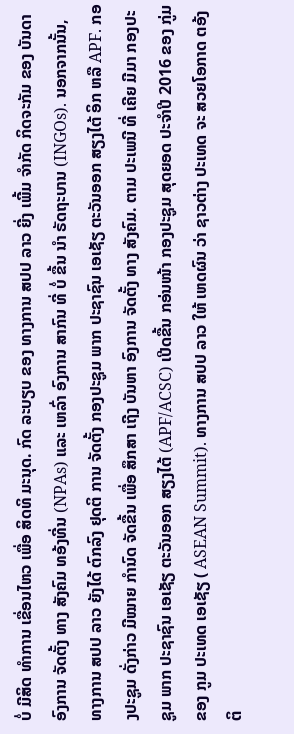ບໍ່ ມີສິດ ທໍາການ ເຂື່ອນໄຫວ ເພື່ອ ສິດທິ ມະນຸດ. ກົດ ລະບຽບ ຂອງ ທາງການ ສປປ ລາວ ຍີ່ງ ເພີ້ມ ຈໍາກັດ ກິດຈະກັມ ຂອງ ບັນດາ ອົງການ ຈັດຕັ້ງ ທາງ ສັງຄົມ ທອ້ງທີ່ນ (NPAs) ແລະ ເຫລົ່າ ອົງການ ສາກົນ ທີ່ ບໍ່ ຂື້ນ ນໍາ ຣັດຖະບານ (INGOs). ນອກຈາກນັ້ນ, ທາງການ ສປປ ລາວ ຍັງໄດ້ ຕົກລົງ ຢຸດຕິ ການ ຈັດຕັ້ງ ກອງປະຊູມ ພາກ ປະຊາຊົນ ເອເຊັຽ ຕະວັນອອກ ສຽງໄຕ້ ອິກ ຫລື APF. ກອງປະຊູມ ດັ່ງກ່າວ ມີໝາຍ ກໍານົດ ຈັດຂື້ນ ເພື່ອ ສຶກສາ ເຖີງ ບັນຫາ ອົງການ ຈັດຕັ້ງ ທາງ ສັງຄົມ. ຕາມ ປະເພນີ ທີ່ ເຄີຍ ມີມາ ກອງປະຊູມ ພາກ ປະຊາຊົນ ເອເຊັຽ ຕະວັນອອກ ສຽງໄຕ້ (APF/ACSC) ເປີດຂື້ນ ກອ່ນໜ້າ ກອງປະຊູມ ສຸດຍອດ ປະຈໍາປີ 2016 ຂອງ ກູ່ມ ຂອງ ກູມ ປະເທດ ເອເຊັຽ ( ASEAN Summit). ທາງການ ສປປ ລາວ ໃຫ້ ເຫດຜົນ ວ່າ ຊາວຕ່າງ ປະເທດ ຈະ ສວຍໂອກາດ ຕອ້ງຕິ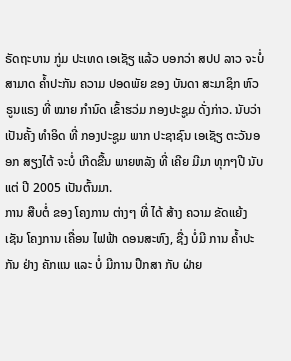ຣັດຖະບານ ກູ່ມ ປະເທດ ເອເຊັຽ ແລ້ວ ບອກວ່າ ສປປ ລາວ ຈະບໍ່ ສາມາດ ຄໍ້າປະກັນ ຄວາມ ປອດພັຍ ຂອງ ບັນດາ ສະມາຊິກ ຫົວຣູນແຣງ ທີ່ ໝາຍ ກໍານົດ ເຂົ້າຮວ່ມ ກອງປະຊູມ ດັ່ງກ່າວ. ນັບວ່າ ເປັນຄັ້ງ ທໍາອິດ ທີ່ ກອງປະຊູມ ພາກ ປະຊາຊົນ ເອເຊັຽ ຕະວັນອອກ ສຽງໄຕ້ ຈະບໍ່ ເກີດຂື້ນ ພາຍຫລັງ ທີ່ ເຄີຍ ມີມາ ທຸກໆປີ ນັບແຕ່ ປີ 2005 ເປັນຕົ້ນມາ.
ການ ສືບຕໍ່ ຂອງ ໂຄງການ ຕ່າງໆ ທີ່ ໄດ້ ສ້າງ ຄວາມ ຂັດແຍ້ງ ເຊັນ ໂຄງການ ເຄື່ອນ ໄຟຟ້າ ດອນສະຫົງ, ຊື່ງ ບໍ່ມີ ການ ຄໍ້າປະກັນ ຢ່າງ ຄັກແນ ແລະ ບໍ່ ມີການ ປຶກສາ ກັບ ຝ່າຍ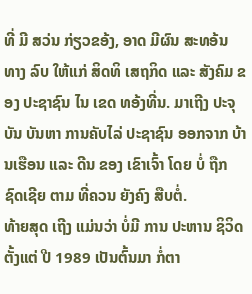ທີ່ ມີ ສວ່ນ ກ່ຽວຂອ້ງ, ອາດ ມີຜົນ ສະທອ້ນ ທາງ ລົບ ໃຫ້ແກ່ ສິດທິ ເສຖກິດ ແລະ ສັງຄົມ ຂອງ ປະຊາຊົນ ໄນ ເຂດ ທອ້ງທີ່ນ. ມາເຖີງ ປະຈຸບັນ ບັນຫາ ການຄັບໄລ່ ປະຊາຊົນ ອອກຈາກ ບ້ານເຮືອນ ແລະ ດີນ ຂອງ ເຂົາເຈົ້າ ໂດຍ ບໍ່ ຖືກ ຊົດເຊີຍ ຕາມ ທີ່ຄວນ ຍັງຄົງ ສືບຕໍ່.
ທ້າຍສຸດ ເຖີງ ແມ່ນວ່າ ບໍ່ມີ ການ ປະຫານ ຊິວິດ ຕັ້ງແຕ່ ປີ 1989 ເປັນຕົ້ນມາ ກໍ່ຕາ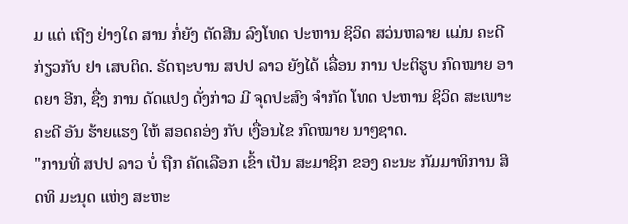ມ ແຕ່ ເຖີງ ຢ່າງໃດ ສານ ກໍ່ຍັງ ຕັດສີນ ລົງໂທດ ປະຫານ ຊິວິດ ສວ່ນຫລາຍ ແມ່ນ ຄະດີ ກ່ຽວກັບ ຢາ ເສບຕິດ. ຣັດຖະບານ ສປປ ລາວ ຍັງໄດ້ ເລື່ອນ ການ ປະຕິຮູບ ກົດໝາຍ ອາດຍາ ອີກ, ຊື່ງ ການ ດັດແປງ ດັ່ງກ່າວ ມີ ຈຸດປະສົງ ຈໍາກັດ ໂທດ ປະຫານ ຊິວິດ ສະເພາະ ຄະດີ ອັນ ຮ້າຍແຮງ ໃຫ້ ສອດຄອ່ງ ກັບ ເງື່ອນໄຂ ກົດໝາຍ ນາໆຊາດ.
"ການທີ່ ສປປ ລາວ ບໍ່ ຖືກ ຄັດເລືອກ ເຂົ້າ ເປັນ ສະມາຊິກ ຂອງ ຄະນະ ກັມມາທິການ ສິດທິ ມະນຸດ ແຫ່ງ ສະຫະ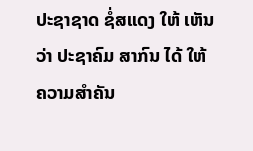ປະຊາຊາດ ຊໍ່ສແດງ ໃຫ້ ເຫັນວ່າ ປະຊາຄົມ ສາກົນ ໄດ້ ໃຫ້ ຄວາມສໍາຄັນ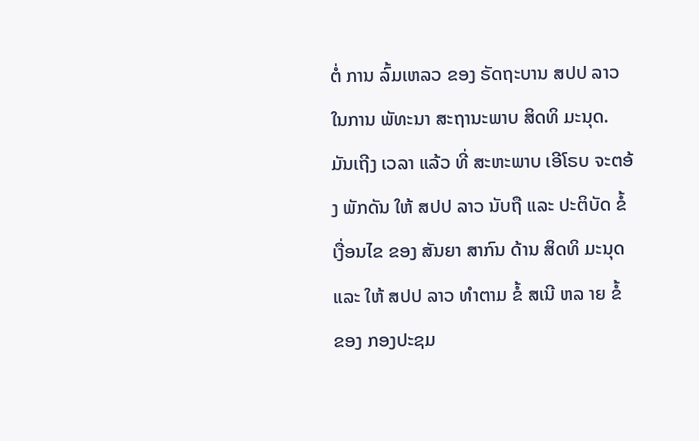ຕໍ່ ການ ລົ້ມເຫລວ ຂອງ ຣັດຖະບານ ສປປ ລາວ ໃນການ ພັທະນາ ສະຖານະພາບ ສິດທິ ມະນຸດ. ມັນເຖີງ ເວລາ ແລ້ວ ທີ່ ສະຫະພາບ ເອີໂຣບ ຈະຕອ້ງ ພັກດັນ ໃຫ້ ສປປ ລາວ ນັບຖື ແລະ ປະຕິບັດ ຂໍ້ ເງື່ອນໄຂ ຂອງ ສັນຍາ ສາກົນ ດ້ານ ສິດທິ ມະນຸດ ແລະ ໃຫ້ ສປປ ລາວ ທໍາຕາມ ຂໍ້ ສເນີ ຫລ າຍ ຂໍ້ ຂອງ ກອງປະຊມ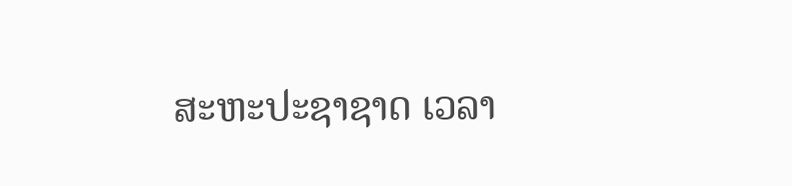ສະຫະປະຊາຊາດ ເວລາ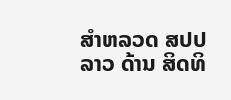ສໍາຫລວດ ສປປ ລາວ ດ້ານ ສິດທິ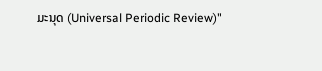ມະນຸດ (Universal Periodic Review)"